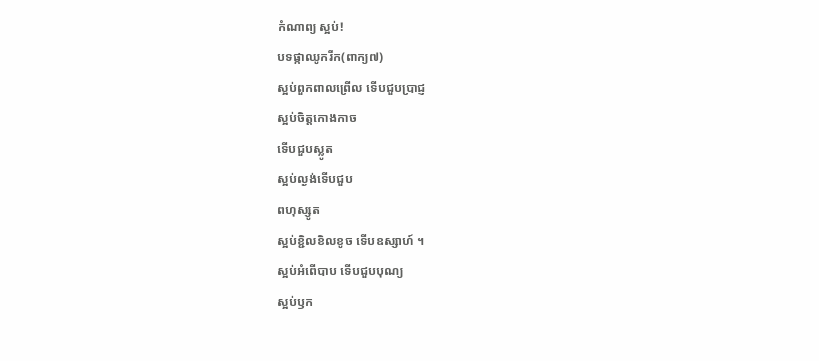កំណាព្យ ស្អប់!
បទផ្កាឈូករីក(ពាក្យ៧)
ស្អប់ពួកពាលព្រើល ទើបជួបប្រាជ្ញ
ស្អប់ចិត្តកោងកាច
ទើបជួបស្លូត
ស្អប់ល្ងង់ទើបជួប
ពហុស្សូត
ស្អប់ខ្ជិលខិលខូច ទើបឧស្សាហ៍ ។
ស្អប់អំពើបាប ទើបជួបបុណ្យ
ស្អប់ឫក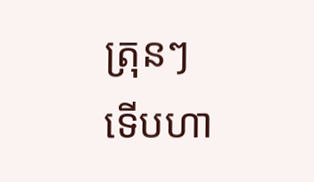ត្រុនៗ
ទើបហា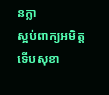នក្លា
ស្អប់ពាក្យអមិត្ត
ទើបសុខា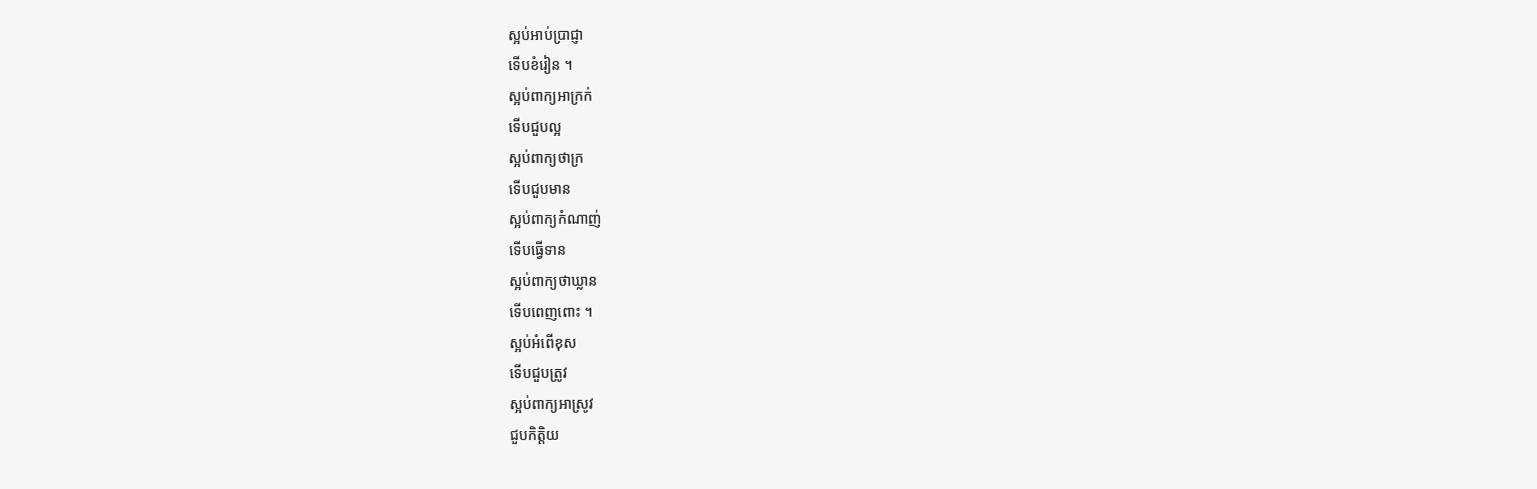ស្អប់អាប់ប្រាជ្ញា
ទើបខំរៀន ។
ស្អប់ពាក្យអាក្រក់
ទើបជួបល្អ
ស្អប់ពាក្យថាក្រ
ទើបជួបមាន
ស្អប់ពាក្យកំណាញ់
ទើបធ្វើទាន
ស្អប់ពាក្យថាឃ្លាន
ទើបពេញពោះ ។
ស្អប់អំពើខុស
ទើបជួបត្រូវ
ស្អប់ពាក្យអាស្រូវ
ជួបកិត្តិយ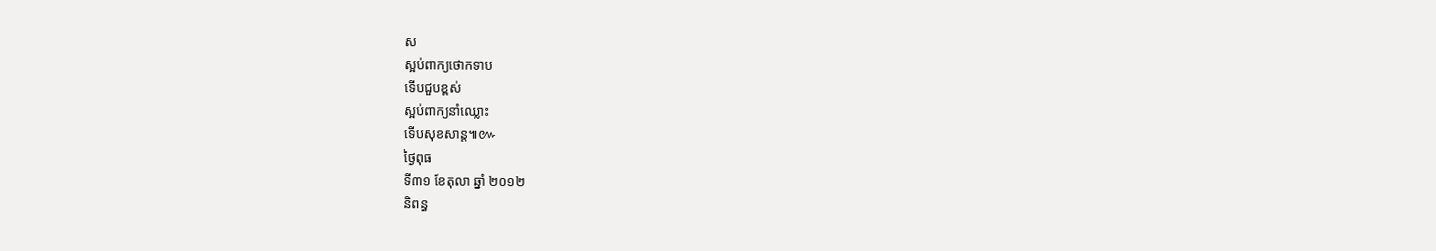ស
ស្អប់ពាក្យថោកទាប
ទើបជួបខ្ពស់
ស្អប់ពាក្យនាំឈ្លោះ
ទើបសុខសាន្ត៕៚
ថ្ងៃពុធ
ទី៣១ ខែតុលា ឆ្នាំ ២០១២
និពន្ធ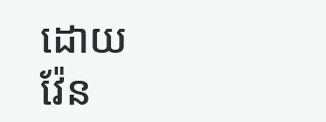ដោយ
វ៉ែន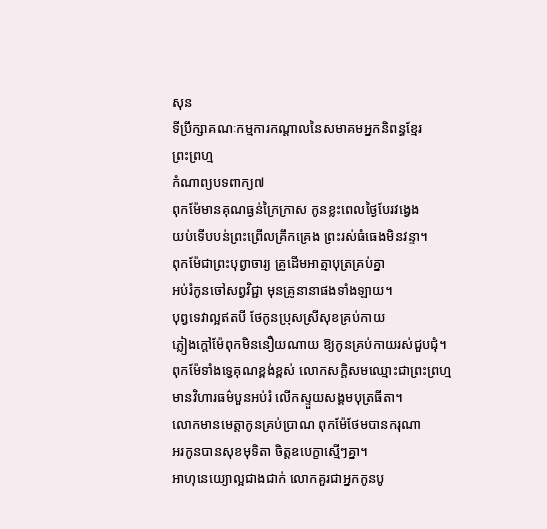សុន
ទីប្រឹក្សាគណៈកម្មការកណ្តាលនៃសមាគមអ្នកនិពន្ធខ្មែរ
ព្រះព្រហ្ម
កំណាព្យបទពាក្យ៧
ពុកម៉ែមានគុណធ្ងន់ក្រៃក្រាស កូនខ្លះពេលថ្ងៃបែរវង្វេង
យប់ទើបបន់ព្រះព្រើលគ្រឹកគ្រេង ព្រះរស់ធំធេងមិនវន្ទា។
ពុកម៉ែជាព្រះបុព្វាចារ្យ គ្រូដើមអាត្មាបុត្រគ្រប់គ្នា
អប់រំកូនចៅសព្វវិជ្ជា មុនគ្រូនានាផងទាំងឡាយ។
បុព្វទេវាល្អឥតបី ថែកូនប្រុសស្រីសុខគ្រប់កាយ
ភ្លៀងក្តៅម៉ែពុកមិននឿយណាយ ឱ្យកូនគ្រប់កាយរស់ជួបជុំ។
ពុកម៉ែទាំងទ្វេគុណខ្ពង់ខ្ពស់ លោកសក្តិសមឈ្មោះជាព្រះព្រហ្ម
មានវិហារធម៌បួនអប់រំ លើកស្ទួយសង្គមបុត្រធីតា។
លោកមានមេត្តាកូនគ្រប់ប្រាណ ពុកម៉ែថែមបានករុណា
អរកូនបានសុខមុទិតា ចិត្តឧបេក្ខាស្មើៗគ្នា។
អាហុនេយ្យោល្អជាងជាក់ លោកគួរជាអ្នកកូនបូ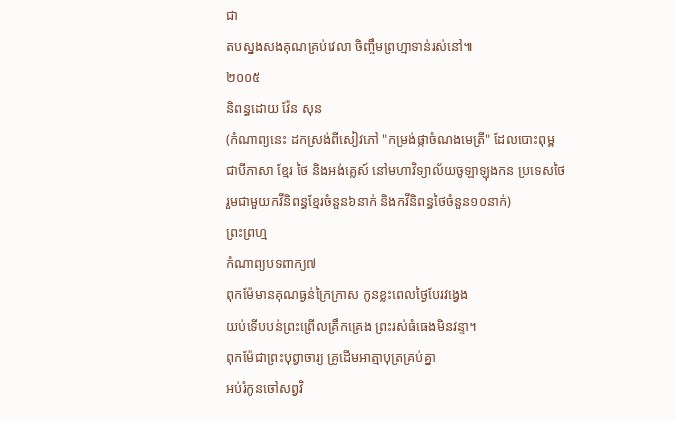ជា
តបស្នងសងគុណគ្រប់វេលា ចិញ្ចឹមព្រហ្មាទាន់រស់នៅ៕
២០០៥
និពន្ធដោយ វ៉ែន សុន
(កំណាព្យនេះ ដកស្រង់ពីសៀវភៅ "កម្រង់ផ្កាចំណងមេត្រី" ដែលបោះពុម្ព
ជាបីភាសា ខ្មែរ ថៃ និងអង់គ្លេស៍ នៅមហាវិទ្យាល័យចូឡាឡុងកន ប្រទេសថៃ
រួមជាមួយកវីនិពន្ធខ្មែរចំនួន៦នាក់ និងកវីនិពន្ធថៃចំនួន១០នាក់)
ព្រះព្រហ្ម
កំណាព្យបទពាក្យ៧
ពុកម៉ែមានគុណធ្ងន់ក្រៃក្រាស កូនខ្លះពេលថ្ងៃបែរវង្វេង
យប់ទើបបន់ព្រះព្រើលគ្រឹកគ្រេង ព្រះរស់ធំធេងមិនវន្ទា។
ពុកម៉ែជាព្រះបុព្វាចារ្យ គ្រូដើមអាត្មាបុត្រគ្រប់គ្នា
អប់រំកូនចៅសព្វវិ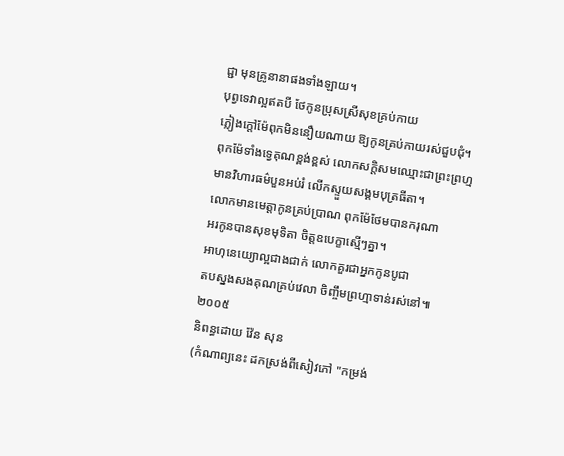ជ្ជា មុនគ្រូនានាផងទាំងឡាយ។
បុព្វទេវាល្អឥតបី ថែកូនប្រុសស្រីសុខគ្រប់កាយ
ភ្លៀងក្តៅម៉ែពុកមិននឿយណាយ ឱ្យកូនគ្រប់កាយរស់ជួបជុំ។
ពុកម៉ែទាំងទ្វេគុណខ្ពង់ខ្ពស់ លោកសក្តិសមឈ្មោះជាព្រះព្រហ្ម
មានវិហារធម៌បួនអប់រំ លើកស្ទួយសង្គមបុត្រធីតា។
លោកមានមេត្តាកូនគ្រប់ប្រាណ ពុកម៉ែថែមបានករុណា
អរកូនបានសុខមុទិតា ចិត្តឧបេក្ខាស្មើៗគ្នា។
អាហុនេយ្យោល្អជាងជាក់ លោកគួរជាអ្នកកូនបូជា
តបស្នងសងគុណគ្រប់វេលា ចិញ្ចឹមព្រហ្មាទាន់រស់នៅ៕
២០០៥
និពន្ធដោយ វ៉ែន សុន
(កំណាព្យនេះ ដកស្រង់ពីសៀវភៅ "កម្រង់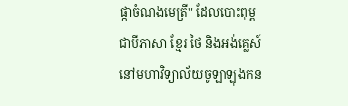ផ្កាចំណងមេត្រី" ដែលបោះពុម្ព
ជាបីភាសា ខ្មែរ ថៃ និងអង់គ្លេស៍ នៅមហាវិទ្យាល័យចូឡាឡុងកន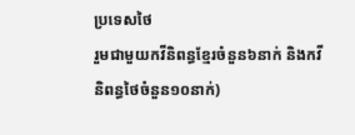ប្រទេសថៃ
រួមជាមួយកវីនិពន្ធខ្មែរចំនួន៦នាក់ និងកវីនិពន្ធថៃចំនួន១០នាក់)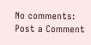No comments:
Post a Comment